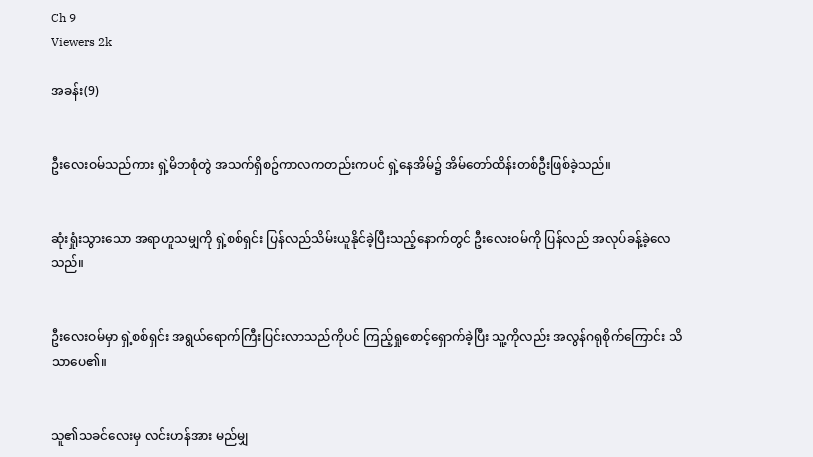Ch 9
Viewers 2k

အခန်း(9)


ဦးလေးဝမ်သည်ကား ရှဲ့မိဘစုံတွဲ အသက်ရှိစဥ်ကာလကတည်းကပင် ရှဲ့နေအိမ်၌ အိမ်တော်ထိန်းတစ်ဦးဖြစ်ခဲ့သည်။


ဆုံးရှုံးသွားသော အရာဟူသမျှကို ရှဲ့စစ်ရှင်း ပြန်လည်သိမ်းယူနိုင်ခဲ့ပြီးသည့်နောက်တွင် ဦးလေးဝမ်ကို ပြန်လည် အလုပ်ခန့်ခဲ့လေသည်။


ဦးလေးဝမ်မှာ ရှဲ့စစ်ရှင်း အရွယ်ရောက်ကြီးပြင်းလာသည်ကိုပင် ကြည့်ရှုစောင့်ရှောက်ခဲ့ပြီး သူ့ကိုလည်း အလွန်ဂရုစိုက်ကြောင်း သိသာပေ၏။


သူ၏သခင်လေးမှ လင်းဟန်အား မည်မျှ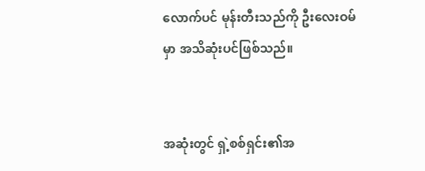လောက်ပင် မုန်းတီးသည်ကို ဦးလေးဝမ်မှာ အသိဆုံးပင်ဖြစ်သည်။


အဆုံးတွင် ရှဲ့စစ်ရှင်း၏အ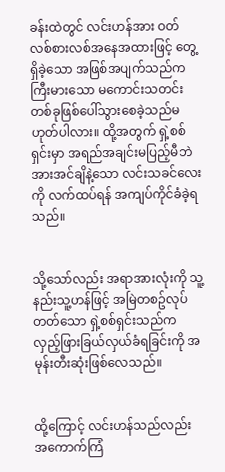ခန်းထဲတွင် လင်းဟန်အား ဝတ်လစ်စားလစ်အနေအထားဖြင့် တွေ့ရှိခဲ့သော အဖြစ်အပျက်သည်က ကြီးမားသော မကောင်းသတင်းတစ်ခုဖြစ်ပေါ်သွားစေခဲ့သည်မဟုတ်ပါလား။ ထို့အတွက် ရှဲ့စစ်ရှင်းမှာ အရည်အချင်းမပြည့်မီဘဲ အားအင်ချိနဲ့သော လင်းသခင်လေးကို လက်ထပ်ရန် အကျပ်ကိုင်ခံခဲ့ရသည်။


သို့သော်လည်း အရာအားလုံးကို သူ့နည်းသူ့ဟန်ဖြင့် အမြဲတစဥ်လုပ်တတ်သော ရှဲ့စစ်ရှင်းသည်က လှည့်ဖြားခြယ်လှယ်ခံရခြင်းကို အမုန်းတီးဆုံးဖြစ်လေသည်။


ထို့ကြောင့် လင်းဟန်သည်လည်း အကောက်ကြံ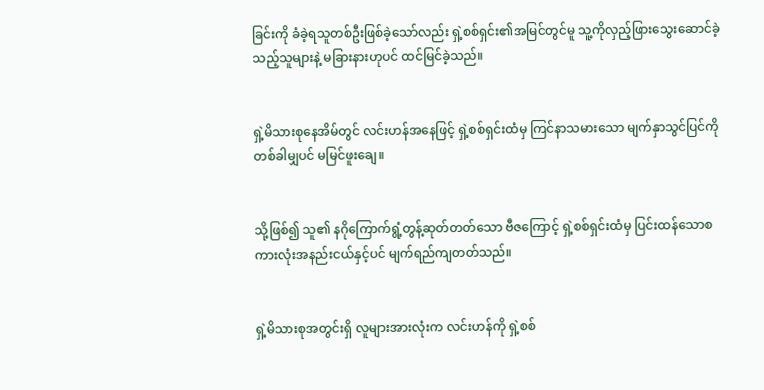ခြင်းကို ခံခဲ့ရသူတစ်ဦးဖြစ်ခဲ့သော်လည်း ရှဲ့စစ်ရှင်း၏အမြင်တွင်မူ သူ့ကိုလှည့်ဖြားသွေးဆောင်ခဲ့သည့်သူများနဲ့ မခြားနားဟုပင် ထင်မြင်ခဲ့သည်။


ရှဲ့မိသားစုနေအိမ်တွင် လင်းဟန်အနေဖြင့် ရှဲ့စစ်ရှင်းထံမှ ကြင်နာသမားသော မျက်နှာသွင်ပြင်ကို တစ်ခါမျှပင် မမြင်ဖူးချေ။


သို့ဖြစ်၍ သူ၏ နဂိုကြောက်ရွံ့တွန့်ဆုတ်တတ်သော ဗီဇကြောင့် ရှဲ့စစ်ရှင်းထံမှ ပြင်းထန်သောစကားလုံးအနည်းငယ်နှင့်ပင် မျက်ရည်ကျတတ်သည်။


ရှဲ့မိသားစုအတွင်းရှိ လူများအားလုံးက လင်းဟန်ကို ရှဲ့စစ်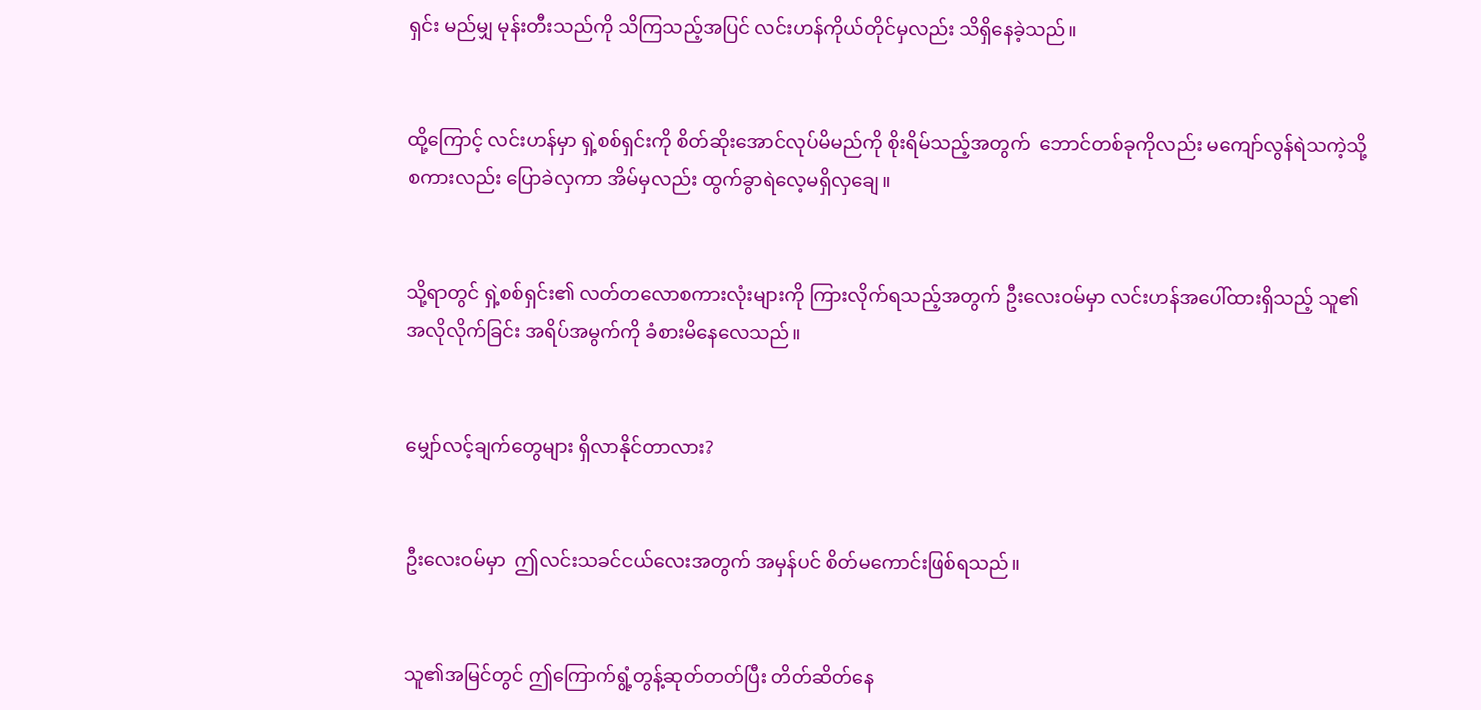ရှင်း မည်မျှ မုန်းတီးသည်ကို သိကြသည့်အပြင် လင်းဟန်ကိုယ်တိုင်မှလည်း သိရှိနေခဲ့သည်။


ထို့ကြောင့် လင်းဟန်မှာ ရှဲ့စစ်ရှင်းကို စိတ်ဆိုးအောင်လုပ်မိမည်ကို စိုးရိမ်သည့်အတွက်  ဘောင်တစ်ခုကိုလည်း မကျော်လွန်ရဲသကဲ့သို့ စကားလည်း ပြောခဲလှကာ အိမ်မှလည်း ထွက်ခွာရဲလေ့မရှိလှချေ။


သို့ရာတွင် ရှဲ့စစ်ရှင်း၏ လတ်တလောစကားလုံးများကို ကြားလိုက်ရသည့်အတွက် ဦးလေးဝမ်မှာ လင်းဟန်အပေါ်ထားရှိသည့် သူ၏ အလိုလိုက်ခြင်း အရိပ်အမွက်ကို ခံစားမိနေလေသည်။


မျှော်လင့်ချက်တွေများ ရှိလာနိုင်တာလား?


ဦးလေးဝမ်မှာ  ဤလင်းသခင်ငယ်လေးအတွက် အမှန်ပင် စိတ်မကောင်းဖြစ်ရသည်။


သူ၏အမြင်တွင် ဤကြောက်ရွံ့တွန့်ဆုတ်တတ်ပြီး တိတ်ဆိတ်နေ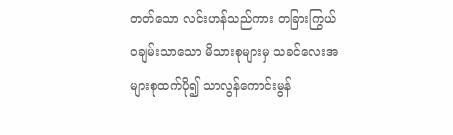တတ်သော လင်းဟန်သည်ကား တခြားကြွယ်ဝချမ်းသာသော မိသားစုများမှ သခင်လေးအများစုထက်ပို၍ သာလွန်ကောင်းမွန်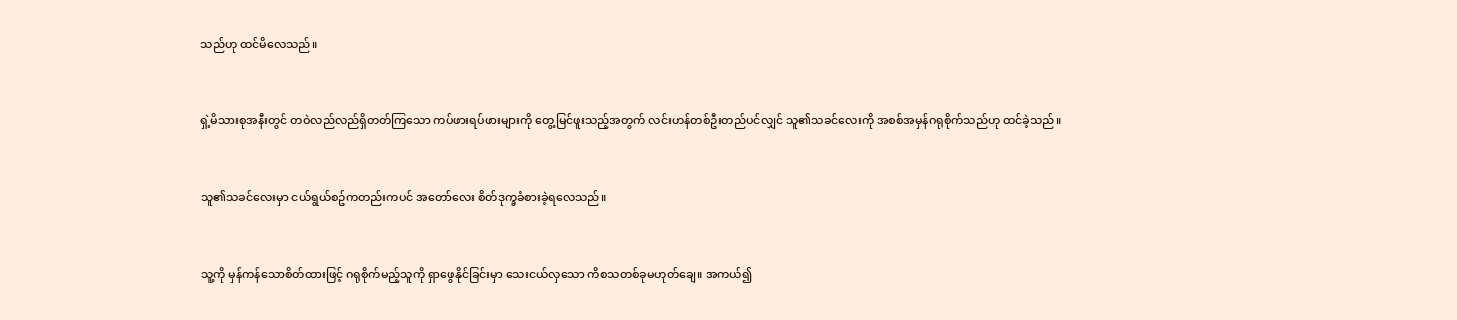သည်ဟု ထင်မိလေသည်။


ရှဲ့မိသားစုအနီးတွင် တဝဲလည်လည်ရှိတတ်ကြသော ကပ်ဖားရပ်ဖားများကို တွေ့မြင်ဖူးသည့်အတွက် လင်းဟန်တစ်ဦးတည်ပင်လျှင် သူ၏သခင်လေးကို အစစ်အမှန်ဂရုစိုက်သည်ဟု ထင်ခဲ့သည်။


သူ၏သခင်လေးမှာ ငယ်ရွယ်စဥ်ကတည်းကပင် အတော်လေး စိတ်ဒုက္ခခံစားခဲ့ရလေသည်။


သူ့ကို မှန်ကန်သောစိတ်ထားဖြင့် ဂရုစိုက်မည့်သူကို ရှာဖွေနိုင်ခြင်းမှာ သေးငယ်လှသော ကိစသတစ်ခုမဟုတ်ချေ။ အကယ်၍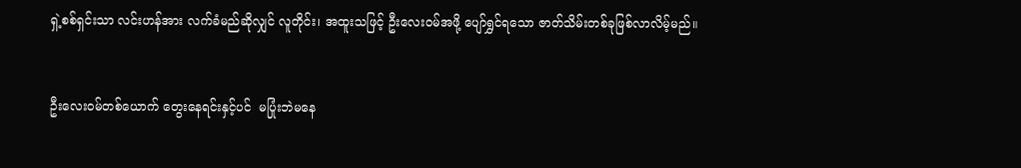ရှဲ့စစ်ရှင်းသာ လင်းဟန်အား လက်ခံမည်ဆိုလျှင် လူတိုင်း၊ အထူးသဖြင့် ဦးလေးဝမ်အဖို့ ပျော်ရွှင်ရသော ဇာတ်သိမ်းတစ်ခုဖြစ်လာလိမ့်မည်။


ဦးလေးဝမ်တစ်ယောက် တွေးနေရင်းနှင့်ပင်  မပြုံးဘဲမနေ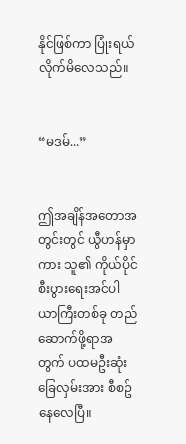နိုင်ဖြစ်ကာ ပြုံးရယ်လိုက်မိလေသည်။


“မဒမ်...”


ဤအချိန်အတောအတွင်းတွင် ယွီဟန်မှာကား သူ၏ ကိုယ်ပိုင်စီးပွားရေးအင်ပါယာကြီးတစ်ခု တည်ဆောက်ဖို့ရာအတွက် ပထမဦးဆုံးခြေလှမ်းအား စီစဥ်နေလေပြီ။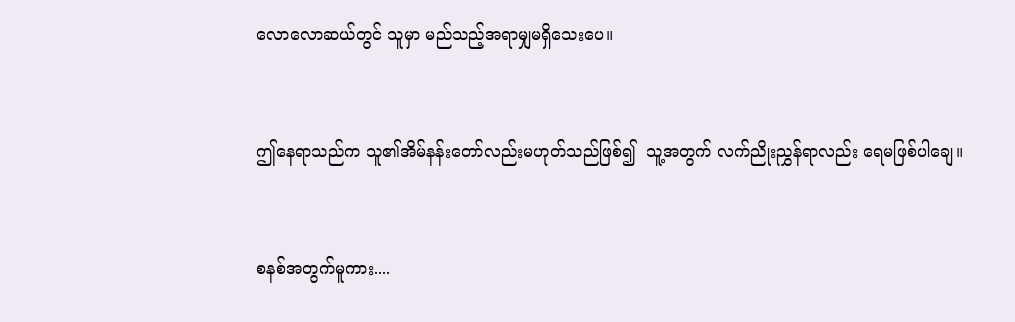လောလောဆယ်တွင် သူမှာ မည်သည့်အရာမျှမရှိသေးပေ။


ဤနေရာသည်က သူ၏အိမ်နန်းတော်လည်းမဟုတ်သည်ဖြစ်၍  သူ့အတွက် လက်ညိုးညွှန်ရာလည်း ရေမဖြစ်ပါချေ။


စနစ်အတွက်မူကား....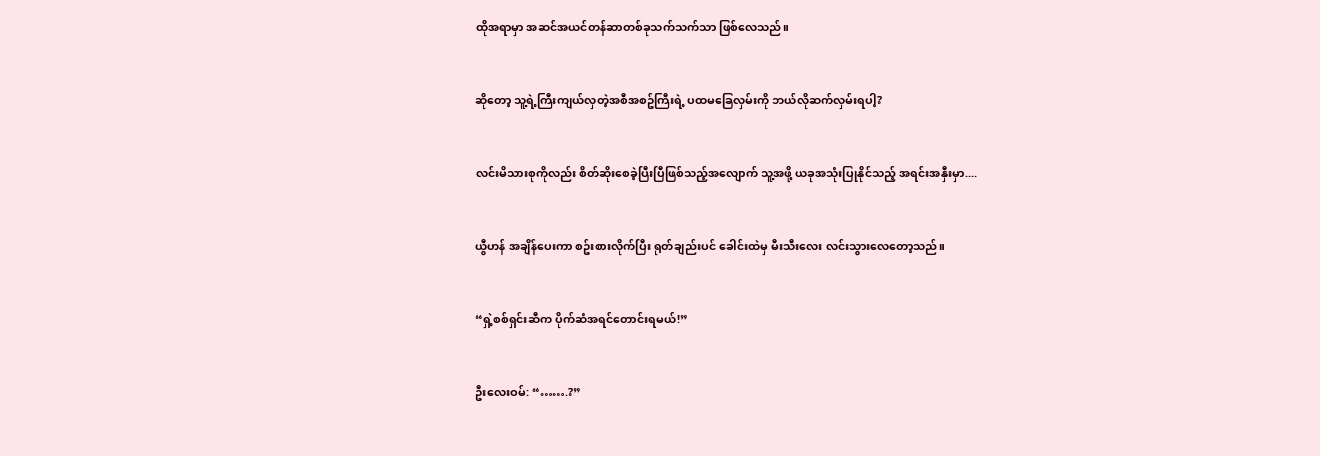ထိုအရာမှာ အဆင်အယင်တန်ဆာတစ်ခုသက်သက်သာ ဖြစ်လေသည်။


ဆိုတော့ သူ့ရဲ့ကြီးကျယ်လှတဲ့အစီအစဥ်ကြီးရဲ့ ပထမခြေလှမ်းကို ဘယ်လိုဆက်လှမ်းရပါ့?


လင်းမိသားစုကိုလည်း စိတ်ဆိုးစေခဲ့ပြီးပြီဖြစ်သည့်အလျောက် သူ့အဖို့ ယခုအသုံးပြုနိုင်သည့် အရင်းအနှီးမှာ....


ယွီဟန် အချိန်ပေးကာ စဥ်းစားလိုက်ပြီး ရုတ်ချည်းပင် ခေါင်းထဲမှ မီးသီးလေး လင်းသွားလေတော့သည်။


“ရှဲ့စစ်ရှင်းဆီက ပိုက်ဆံအရင်တောင်းရမယ်!”


ဦးလေးဝမ်: “…….?”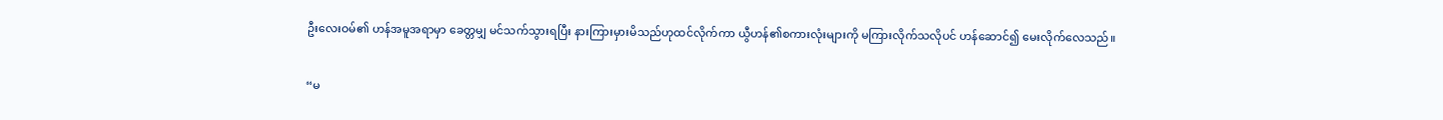ဦးလေးဝမ်၏ ဟန်အမူအရာမှာ ခေတ္တမျှ မင်သက်သွားရပြီး နားကြားမှားမိသည်ဟုထင်လိုက်ကာ ယွီဟန်၏စကားလုံးများကို မကြားလိုက်သလိုပင် ဟန်ဆောင်၍ မေးလိုက်လေသည်။


“မ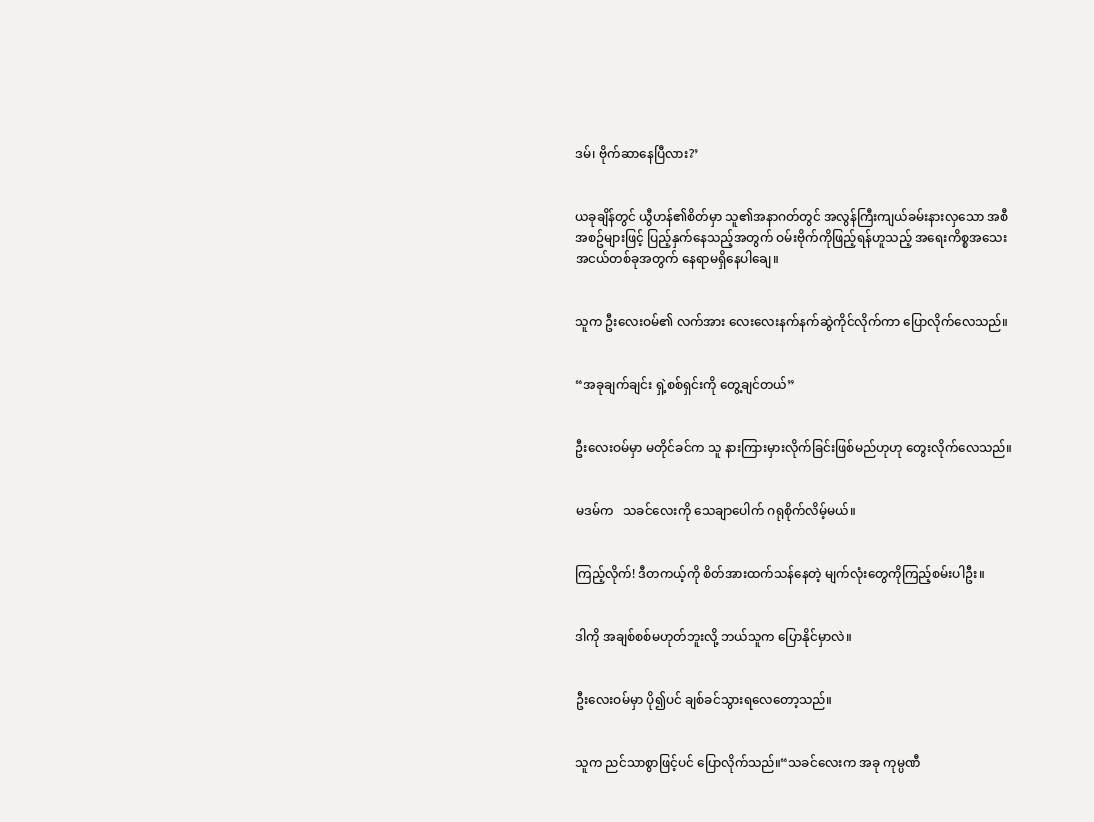ဒမ်၊ ဗိုက်ဆာနေပြီလား?’


ယခုချိန်တွင် ယွီဟန်၏စိတ်မှာ သူ၏အနာဂတ်တွင် အလွန်ကြီးကျယ်ခမ်းနားလှသော အစီအစဥ်များဖြင့် ပြည့်နှက်နေသည့်အတွက် ဝမ်းဗိုက်ကိုဖြည့်ရန်ဟူသည့် အရေးကိစ္စအသေးအငယ်တစ်ခုအတွက် နေရာမရှိနေပါချေ။


သူက ဦးလေးဝမ်၏ လက်အား လေးလေးနက်နက်ဆွဲကိုင်လိုက်ကာ ပြောလိုက်လေသည်။


“အခုချက်ချင်း ရှဲ့စစ်ရှင်းကို တွေ့ချင်တယ်”


ဦးလေးဝမ်မှာ မတိုင်ခင်က သူ နားကြားမှားလိုက်ခြင်းဖြစ်မည်ဟုဟု တွေးလိုက်လေသည်။


မဒမ်က   သခင်လေးကို သေချာပေါက် ဂရုစိုက်လိမ့်မယ်။


ကြည့်လိုက်! ဒီတကယ့်ကို စိတ်အားထက်သန်နေတဲ့ မျက်လုံးတွေကိုကြည့်စမ်းပါဦး။


ဒါကို အချစ်စစ်မဟုတ်ဘူးလို့ ဘယ်သူက ပြောနိုင်မှာလဲ။


ဦးလေးဝမ်မှာ ပို၍ပင် ချစ်ခင်သွားရလေတော့သည်။


သူက ညင်သာစွာဖြင့်ပင် ပြောလိုက်သည်။“သခင်လေးက အခု ကုမ္ပဏီ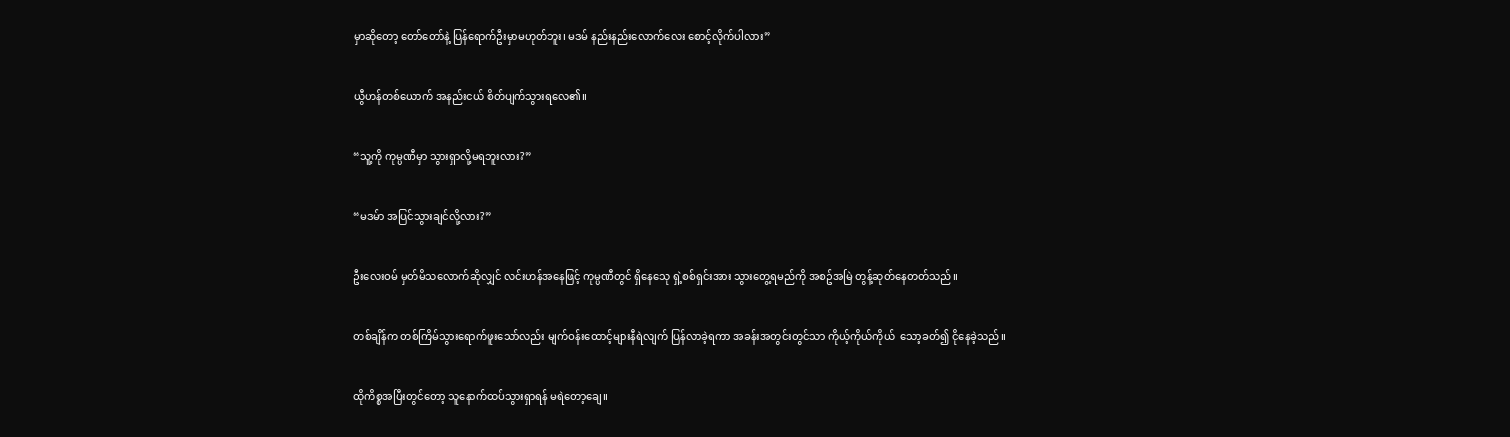မှာဆိုတော့ တော်တော်နဲ့ ပြန်ရောက်ဦးမှာမဟုတ်ဘူး၊ မဒမ် နည်းနည်းလောက်လေး စောင့်လိုက်ပါလား”


ယွီဟန်တစ်ယောက် အနည်းငယ် စိတ်ပျက်သွားရလေ၏။


“သူ့ကို ကုမ္ပဏီမှာ သွားရှာလို့မရဘူးလား?”


“မဒမ်ာ အပြင်သွားချင်လို့လား?”


ဦးလေးဝမ် မှတ်မိသလောက်ဆိုလျှင် လင်းဟန်အနေဖြင့် ကုမ္ပဏီတွင် ရှိနေသေု ရှဲ့စစ်ရှင်းအား သွားတွေ့ရမည်ကို အစဥ်အမြဲ တွန့်ဆုတ်နေတတ်သည်။


တစ်ချိန်က တစ်ကြိမ်သွားရောက်ဖူးသော်လည်း မျက်ဝန်းထောင့်များနီရဲလျက် ပြန်လာခဲ့ရကာ အခန်းအတွင်းတွင်သာ ကိုယ့်ကိုယ်ကိုယ်  သော့ခတ်၍ ငိုနေခဲ့သည်။


ထိုကိစ္စအပြီးတွင်တော့ သူနောက်ထပ်သွားရှာရန် မရဲတော့ချေ။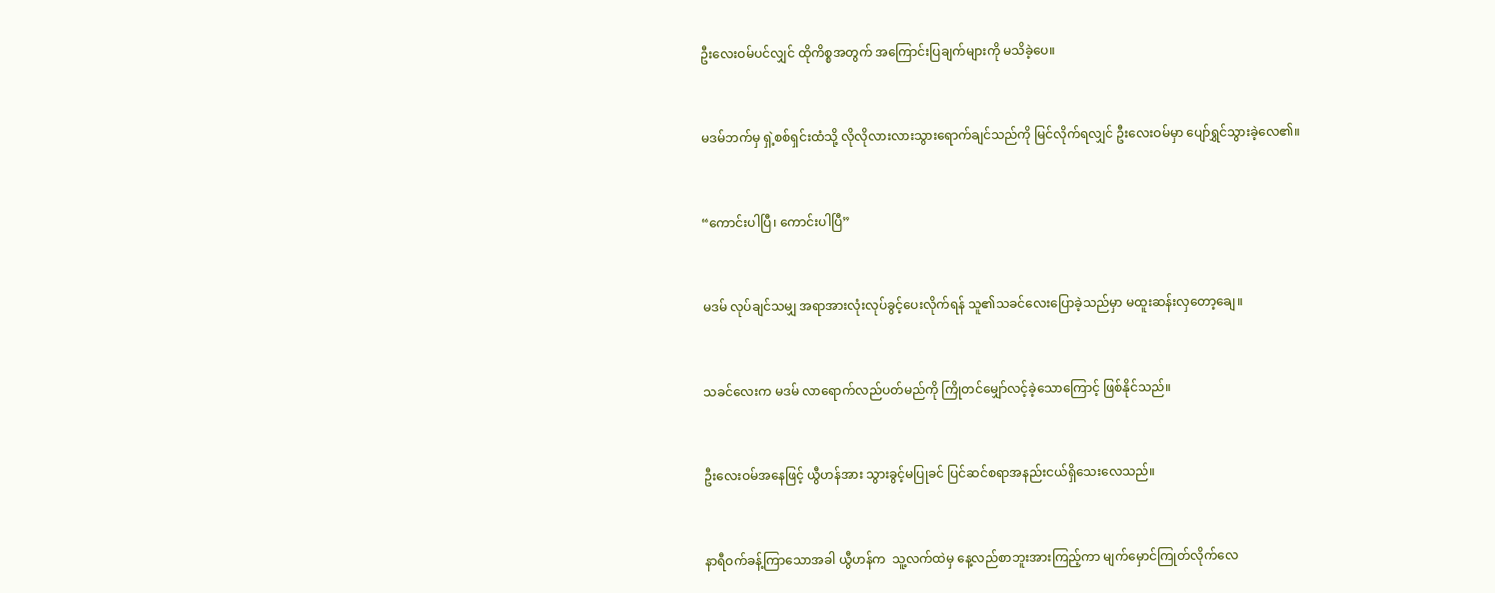ဦးလေးဝမ်ပင်လျှင် ထိုကိစ္စအတွက် အကြောင်းပြချက်များကို မသိခဲ့ပေ။


မဒမ်ဘက်မှ ရှဲ့စစ်ရှင်းထံသို့ လိုလိုလားလားသွားရောက်ချင်သည်ကို မြင်လိုက်ရလျှင် ဦးလေးဝမ်မှာ ပျော်ရွှင်သွားခဲ့လေ၏။


“ကောင်းပါပြီ၊ ကောင်းပါပြီ”


မဒမ် လုပ်ချင်သမျှ အရာအားလုံးလုပ်ခွင့်ပေးလိုက်ရန် သူ၏သခင်လေးပြောခဲ့သည်မှာ မထူးဆန်းလှတော့ချေ။


သခင်လေးက မဒမ် လာရောက်လည်ပတ်မည်ကို ကြိုတင်မျှော်လင့်ခဲ့သောကြောင့် ဖြစ်နိုင်သည်။


ဦးလေးဝမ်အနေဖြင့် ယွီဟန်အား သွားခွင့်မပြုခင် ပြင်ဆင်စရာအနည်းငယ်ရှိသေးလေသည်။


နာရီဝက်ခန့်ကြာသောအခါ ယွီဟန်က  သူ့လက်ထဲမှ နေ့လည်စာဘူးအားကြည့်ကာ မျက်မှောင်ကြုတ်လိုက်လေ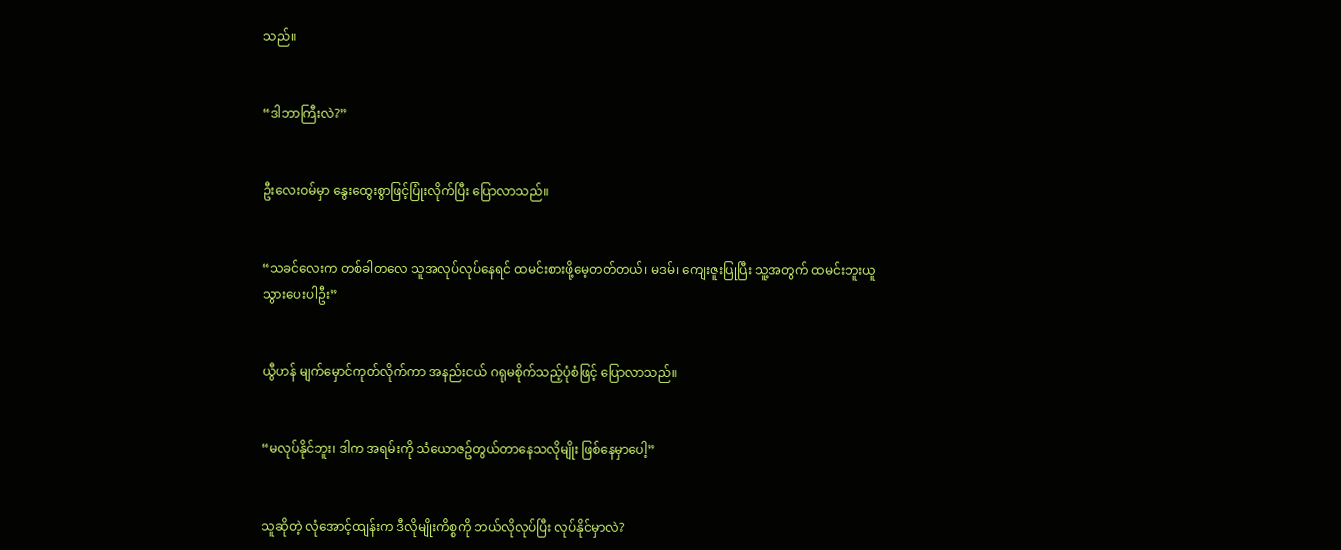သည်။


“ဒါဘာကြီးလဲ?”


ဦးလေးဝမ်မှာ နွေးထွေးစွာဖြင့်ပြုံးလိုက်ပြီး ပြောလာသည်။


“သခင်လေးက တစ်ခါတလေ သူအလုပ်လုပ်နေရင် ထမင်းစားဖို့မေ့တတ်တယ်၊ မဒမ်၊ ကျေးဇူးပြုပြီး သူ့အတွက် ထမင်းဘူးယူသွားပေးပါဦး”


ယွီဟန် မျက်မှောင်ကုတ်လိုက်ကာ အနည်းငယ် ဂရုမစိုက်သည့်ပုံစံဖြင့် ပြောလာသည်။


“မလုပ်နိုင်ဘူး၊ ဒါက အရမ်းကို သံယောဇဥ်တွယ်တာနေသလိုမျိုး ဖြစ်နေမှာပေါ့”


သူဆိုတဲ့ လုံအောင့်ထျန်းက ဒီလိုမျိုးကိစ္စကို ဘယ်လိုလုပ်ပြီး လုပ်နိုင်မှာလဲ?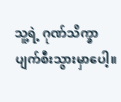သူ့ရဲ့ ဂုဏ်သိက္ခာပျက်စီးသွားမှာပေါ့။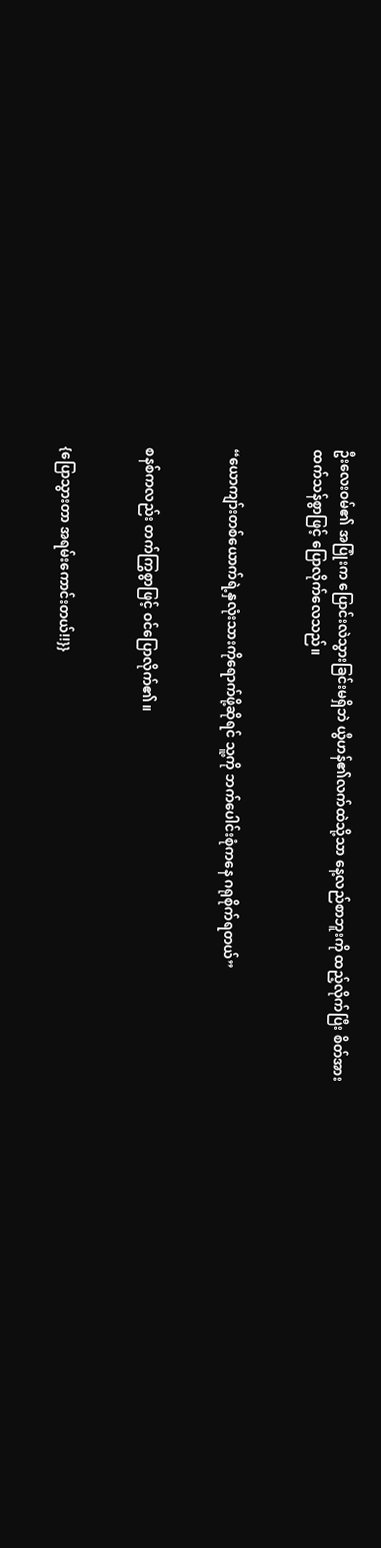ဦးလေးဝမ်၏ အပြုံးက ပြောင်းလဲသွားခြင်းမရှိဘဲ ယွီဟန်၏လက်ထဲသို့သာ နေ့လည်စာဘူးကို ထည့်လိုက်ပြီး စိတ်အားထက်သန်စွာဖြင့် ပြောလိုက်လေသည်။


“ယောကျာ်းတစ်ယောက်ရဲ့နှလုံးသားကိုရောက်ဖို့ဆိုရင် သူ့ကို ဘက်ပေါင်းစုံကနေ ဂရုစိုက်ရတယ်”


စနစ်ကလည်း တက်ကြွစွာဖြင့် ဝင်ပြောလိုက်၏။


{ပြောသွားတာ အရမ်းကောင်းတယ်!!}}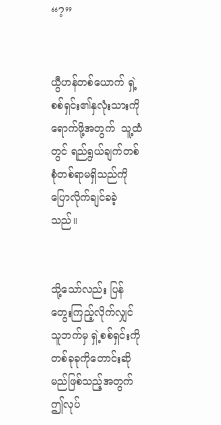“?”


ယွီဟန်တစ်ယောက် ရှဲ့စစ်ရှင်း၏နှလုံးသားကိုရောက်ဖို့အတွက်  သူ့ထံတွင် ရည်ရွယ်ချက်တစ်စုံတစ်ရာမရှိသည်ကို ပြောလိုက်ချင်ခခဲ့သည်။


သို့သော်လည်း ပြန်တွေးကြည့်လိုက်လျှင် သူဘက်မှ ရှဲ့စစ်ရှင်းကို တစ်ခုခုကိုတောင်းဆိုမည်ဖြစ်သည့်အတွက် ဤလုပ်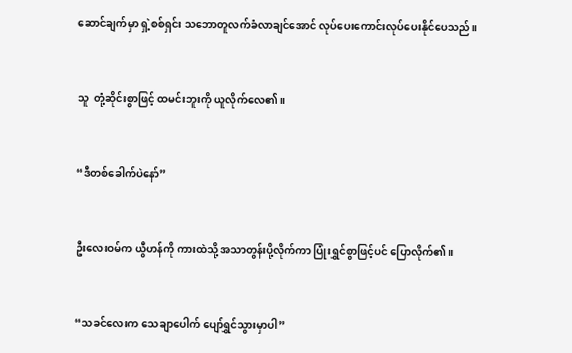ဆောင်ချက်မှာ ရှဲ့စစ်ရှင်း သဘောတူလက်ခံလာချင်အောင် လုပ်ပေးကောင်းလုပ်ပေးနိုင်ပေသည်။


သူ  တုံ့ဆိုင်းစွာဖြင့် ထမင်းဘူးကို ယူလိုက်လေ၏။


“ဒီတစ်ခေါက်ပဲနော်”


ဦးလေးဝမ်က ယွီဟန်ကို ကားထဲသို့ အသာတွန်းပို့လိုက်ကာ ပြုံးရွှင်စွာဖြင့်ပင် ပြောလိုက်၏။


“သခင်လေးက သေချာပေါက် ပျော်ရွှင်သွားမှာပါ”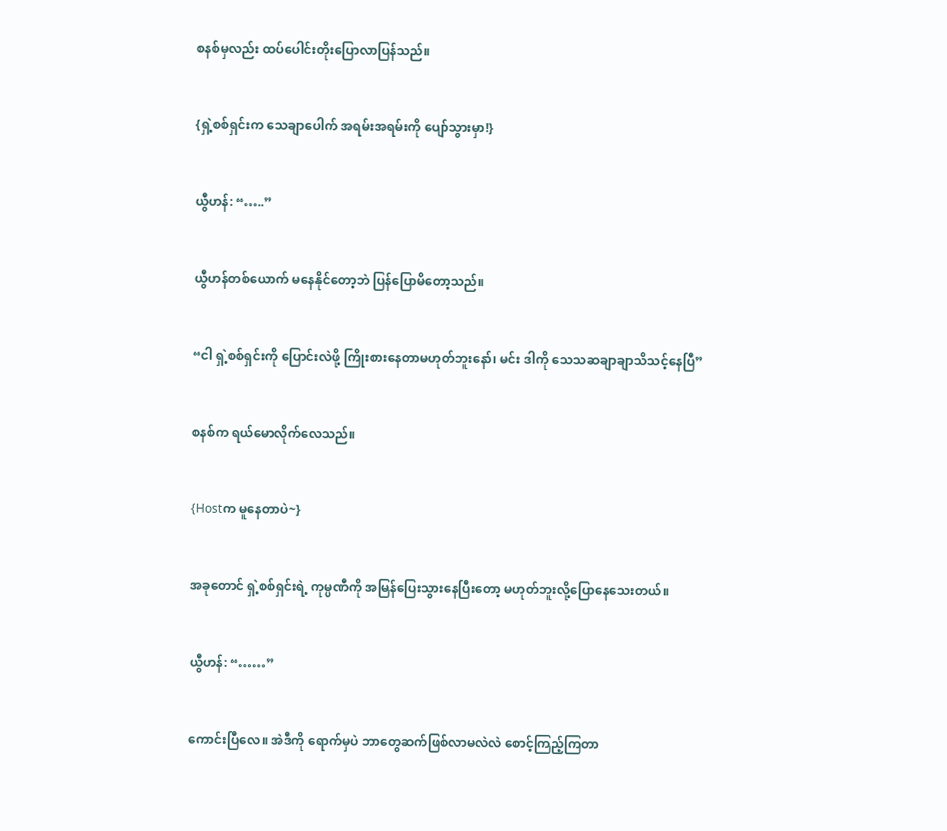စနစ်မှလည်း ထပ်ပေါင်းတိုးပြောလာပြန်သည်။


{ရှဲ့စစ်ရှင်းက သေချာပေါက် အရမ်းအရမ်းကို ပျော်သွားမှာ!}


ယွီဟန်: “…..”


ယွီဟန်တစ်ယောက် မနေနိုင်တော့ဘဲ ပြန်ပြောမိတော့သည်။


“ငါ ရှဲ့စစ်ရှင်းကို ပြောင်းလဲဖို့ ကြိုးစားနေတာမဟုတ်ဘူးနော်၊ မင်း ဒါကို သေသဆချာချာသိသင့်နေပြီ”


စနစ်က ရယ်မောလိုက်လေသည်။


{Hostက မူနေတာပဲ~}


အခုတောင် ရှဲ့စစ်ရှင်းရဲ့ ကုမ္ပဏီကို အမြန်ပြေးသွားနေပြီးတော့ မဟုတ်ဘူးလို့ပြောနေသေးတယ်။


ယွီဟန်: “……”


ကောင်းပြီလေ။ အဲဒီကို ရောက်မှပဲ ဘာတွေဆက်ဖြစ်လာမလဲလဲ စောင့်ကြည့်ကြတာ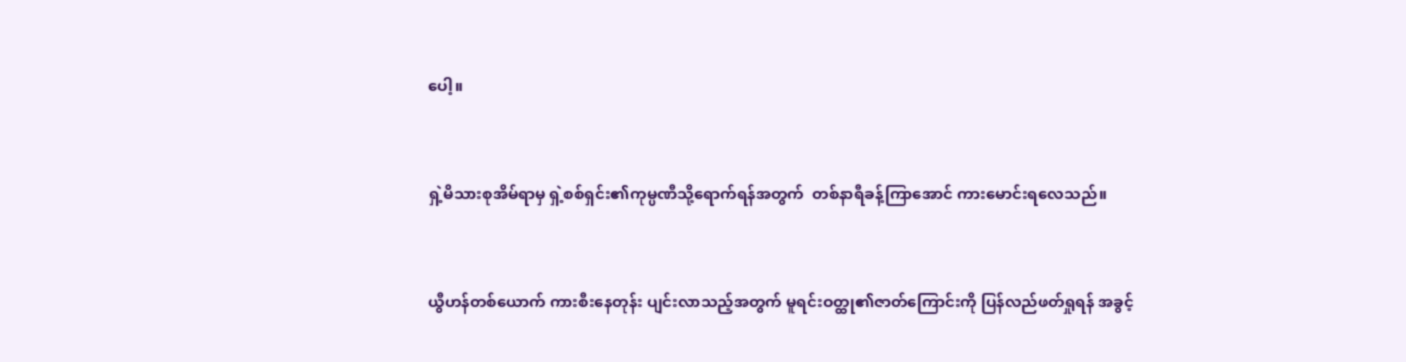ပေါ့။


ရှဲ့မိသားစုအိမ်ရာမှ ရှဲ့စစ်ရှင်း၏ကုမ္ပဏီသို့ရောက်ရန်အတွက်  တစ်နာရီခန့်ကြာအောင် ကားမောင်းရလေသည်။


ယွီဟန်တစ်ယောက် ကားစီးနေတုန်း ပျင်းလာသည့်အတွက် မူရင်းဝတ္ထု၏ဇာတ်ကြောင်းကို ပြန်လည်ဖတ်ရှုရန် အခွင့်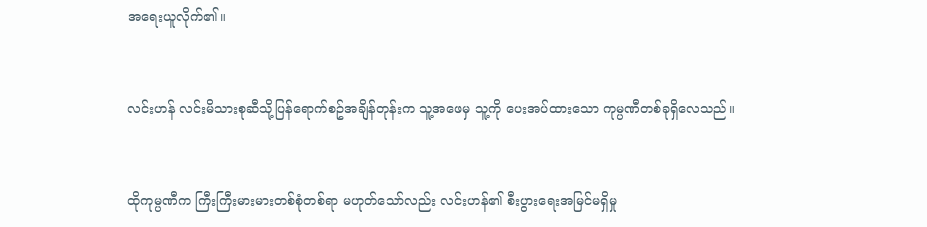အရေးယူလိုက်၏။


လင်းဟန် လင်းမိသားစုဆီသို့ပြန်ရောက်စဥ်အချိန်တုန်းက သူ့အဖေမှ သူ့ကို ပေးအပ်ထားသော ကုမ္ပဏီတစ်ခုရှိလေသည်။


ထိုကုမ္ပဏီက ကြီးကြီးမားမားတစ်စုံတစ်ရာ မဟုတ်သော်လည်း လင်းဟန်၏ စီးပွားရေးအမြင်မရှိမှု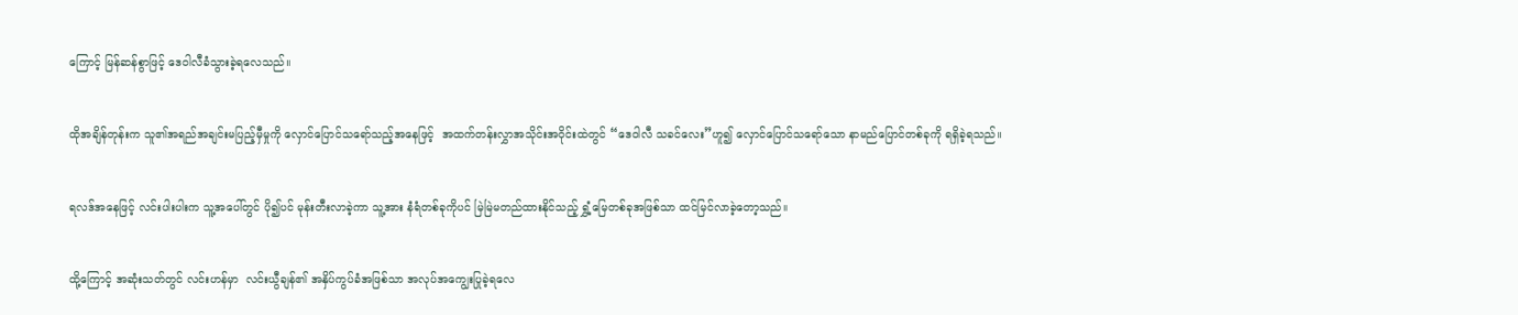ကြောင့် မြန်ဆန်စွာဖြင့် ဒေဝါလီခံသွားခဲ့ရလေသည်။


ထိုအချိန်တုန်းက သူ၏အရည်အချင်းမပြည့်မှီမှုကို လှောင်ပြောင်သရော်သည့်အနေဖြင့်  အထက်တန်းလွှာအသိုင်းအဝိုင်းထဲတွင် “ဒေဝါလီ သခင်လေး”ဟူ၍ လှောင်ပြောင်သရော်သော နာမည်ပြောင်တစ်ခုကို ရရှိခဲ့ရသည်။


ရလဒ်အနေဖြင့် လင်းပါးပါးက သူ့အပေါ်တွင် ပို၍ပင် မုန်းတီးလာခဲ့ကာ သူ့အား နံရံတစ်ခုကိုပင် မြဲမြဲမတည်ထားနိုင်သည့် ရွှံ့မြေတစ်ခုအဖြစ်သာ ထင်မြင်လာခဲ့တော့သည်။


ထို့ကြောင့် အဆုံးသတ်တွင် လင်းဟန်မှာ  လင်းယွီချန်၏ အနှိပ်ကွပ်ခံအဖြစ်သာ အလုပ်အကျွေးပြုခဲ့ရလေ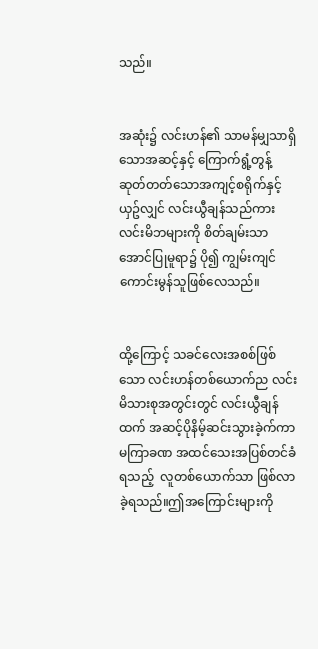သည်။


အဆုံး၌ လင်းဟန်၏ သာမန်မျှသာရှိသောအဆင့်နှင့် ကြောက်ရွံ့တွန့်ဆုတ်တတ်သောအကျင့်စရိုက်နှင့်ယှဥ်လျှင် လင်းယွီချန်သည်ကား လင်းမိဘများကို စိတ်ချမ်းသာအောင်ပြုမူရာ၌ ပို၍ ကျွမ်းကျင်ကောင်းမွန်သူဖြစ်လေသည်။


ထို့ကြောင့် သခင်လေးအစစ်ဖြစ်သော လင်းဟန်တစ်ယောက်ည လင်းမိသားစုအတွင်းတွင် လင်းယွီချန်ထက် အဆင့်ပိုနိမ့်ဆင်းသွားခဲ့က်ကာ မကြာခဏ အထင်‌သေးအပြစ်တင်ခံရသည့်  လူတစ်ယောက်သာ ဖြစ်လာခဲ့ရသည်။ဤအကြောင်းများကို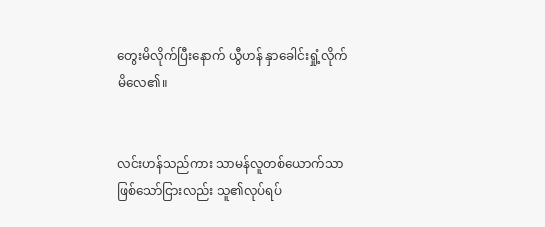တွေးမိလိုက်ပြီးနောက် ယွီဟန် နှာခေါင်းရှုံ့လိုက်မိလေ၏။


လင်းဟန်သည်ကား သာမန်လူတစ်ယောက်သာဖြစ်သော်ငြားလည်း သူ၏လုပ်ရပ်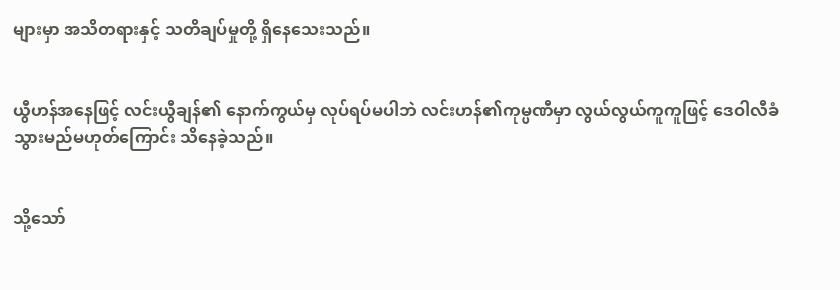များမှာ အသိတရားနှင့် သတိချပ်မှုတို့ ရှိနေသေးသည်။


ယွီဟန်အနေဖြင့် လင်းယွီချန်၏ နောက်ကွယ်မှ လုပ်ရပ်မပါဘဲ လင်းဟန်၏ကုမ္ပဏီမှာ လွယ်လွယ်ကူကူဖြင့် ဒေဝါလီခံသွားမည်မဟုတ်ကြောင်း သိနေခဲ့သည်။


သို့သော်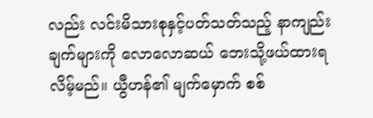လည်း လင်းမိသားစုနှင့်ပတ်သတ်သည့် နာကျည်းချက်များကို လောလောဆယ် ဘေးသို့ဖယ်ထားရလိမ့်မည်။ ယွီဟန်၏ မျက်မှောက် စစ်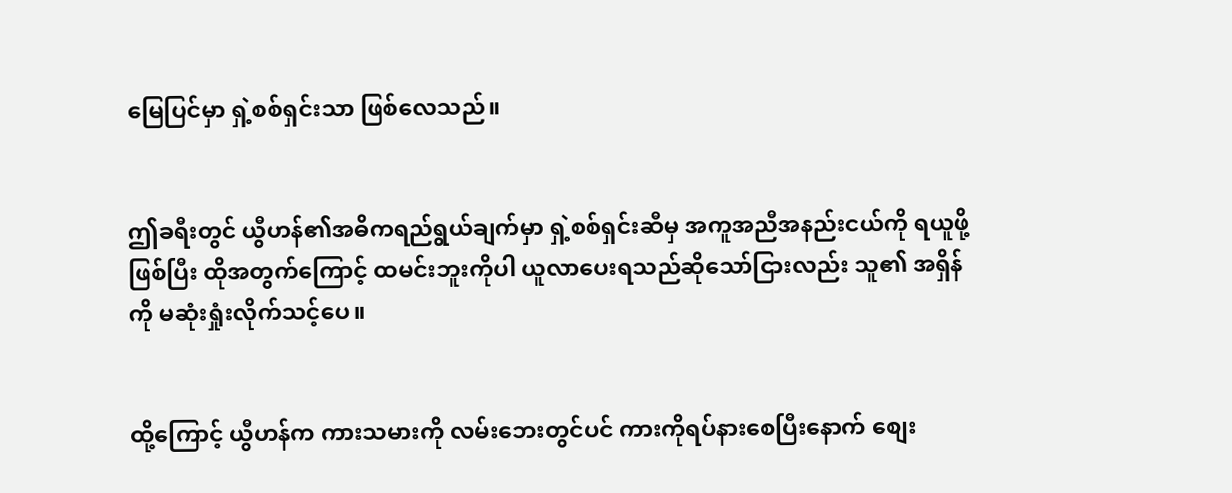မြေပြင်မှာ ရှဲ့စစ်ရှင်းသာ ဖြစ်လေသည်။


ဤခရီးတွင် ယွီဟန်၏အဓိကရည်ရွယ်ချက်မှာ ရှဲ့စစ်ရှင်းဆီမှ အကူအညီအနည်းငယ်ကို ရယူဖို့ဖြစ်ပြီး ထိုအတွက်ကြောင့် ထမင်းဘူးကိုပါ ယူလာပေးရသည်ဆိုသော်ငြားလည်း သူ၏ အရှိန်ကို မဆုံးရှုံးလိုက်သင့်ပေ။


ထို့ကြောင့် ယွီဟန်က ကားသမားကို လမ်းဘေးတွင်ပင် ကားကိုရပ်နားစေပြီးနောက် စျေး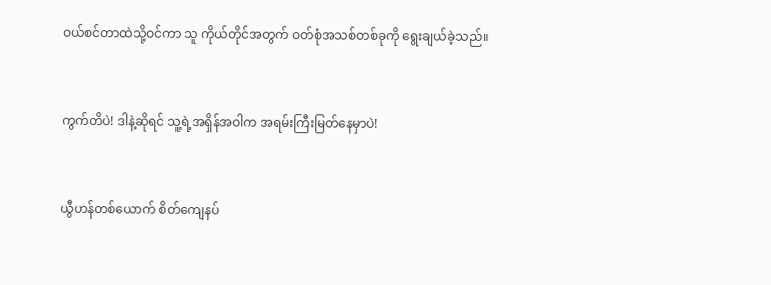ဝယ်စင်တာထဲသို့ဝင်ကာ သူ ကိုယ်တိုင်အတွက် ဝတ်စုံအသစ်တစ်ခုကို ရွေးချယ်ခဲ့သည်။


ကွက်တိပဲ! ဒါနဲ့ဆိုရင် သူ့ရဲ့အရှိန်အဝါက အရမ်းကြီးမြတ်နေမှာပဲ!


ယွီဟန်တစ်ယောက် စိတ်ကျေနပ်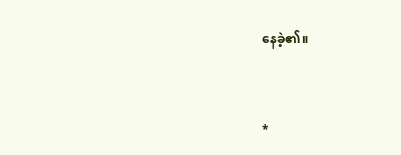နေခဲ့၏။


*